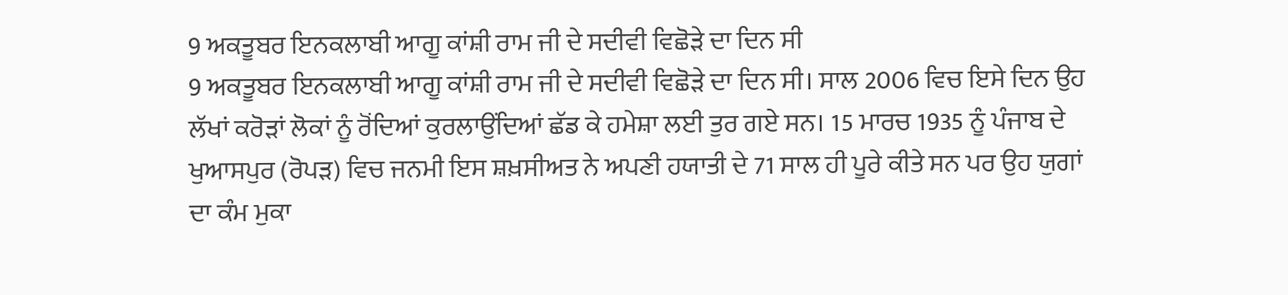9 ਅਕਤੂਬਰ ਇਨਕਲਾਬੀ ਆਗੂ ਕਾਂਸ਼ੀ ਰਾਮ ਜੀ ਦੇ ਸਦੀਵੀ ਵਿਛੋੜੇ ਦਾ ਦਿਨ ਸੀ
9 ਅਕਤੂਬਰ ਇਨਕਲਾਬੀ ਆਗੂ ਕਾਂਸ਼ੀ ਰਾਮ ਜੀ ਦੇ ਸਦੀਵੀ ਵਿਛੋੜੇ ਦਾ ਦਿਨ ਸੀ। ਸਾਲ 2006 ਵਿਚ ਇਸੇ ਦਿਨ ਉਹ ਲੱਖਾਂ ਕਰੋੜਾਂ ਲੋਕਾਂ ਨੂੰ ਰੋਂਦਿਆਂ ਕੁਰਲਾਉਂਦਿਆਂ ਛੱਡ ਕੇ ਹਮੇਸ਼ਾ ਲਈ ਤੁਰ ਗਏ ਸਨ। 15 ਮਾਰਚ 1935 ਨੂੰ ਪੰਜਾਬ ਦੇ ਖੁਆਸਪੁਰ (ਰੋਪੜ) ਵਿਚ ਜਨਮੀ ਇਸ ਸ਼ਖ਼ਸੀਅਤ ਨੇ ਅਪਣੀ ਹਯਾਤੀ ਦੇ 71 ਸਾਲ ਹੀ ਪੂਰੇ ਕੀਤੇ ਸਨ ਪਰ ਉਹ ਯੁਗਾਂ ਦਾ ਕੰਮ ਮੁਕਾ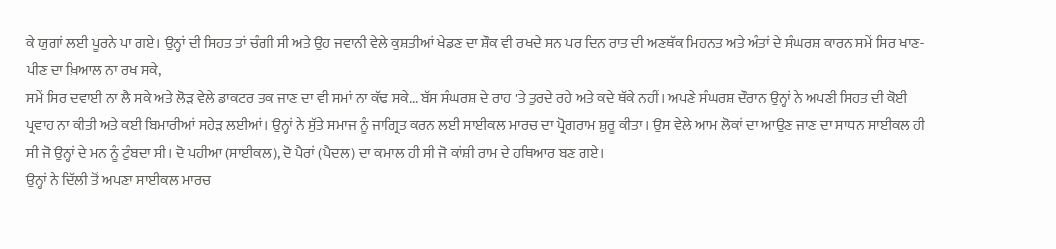ਕੇ ਯੁਗਾਂ ਲਈ ਪੂਰਨੇ ਪਾ ਗਏ। ਉਨ੍ਹਾਂ ਦੀ ਸਿਹਤ ਤਾਂ ਚੰਗੀ ਸੀ ਅਤੇ ਉਹ ਜਵਾਨੀ ਵੇਲੇ ਕੁਸ਼ਤੀਆਂ ਖੇਡਣ ਦਾ ਸ਼ੌਕ ਵੀ ਰਖਦੇ ਸਨ ਪਰ ਦਿਨ ਰਾਤ ਦੀ ਅਣਥੱਕ ਮਿਹਨਤ ਅਤੇ ਅੰਤਾਂ ਦੇ ਸੰਘਰਸ਼ ਕਾਰਨ ਸਮੇਂ ਸਿਰ ਖਾਣ-ਪੀਣ ਦਾ ਖ਼ਿਆਲ ਨਾ ਰਖ ਸਕੇ,
ਸਮੇਂ ਸਿਰ ਦਵਾਈ ਨਾ ਲੈ ਸਕੇ ਅਤੇ ਲੋੜ ਵੇਲੇ ਡਾਕਟਰ ਤਕ ਜਾਣ ਦਾ ਵੀ ਸਮਾਂ ਨਾ ਕੱਢ ਸਕੇ... ਬੱਸ ਸੰਘਰਸ਼ ਦੇ ਰਾਹ 'ਤੇ ਤੁਰਦੇ ਰਹੇ ਅਤੇ ਕਦੇ ਥੱਕੇ ਨਹੀਂ। ਅਪਣੇ ਸੰਘਰਸ਼ ਦੌਰਾਨ ਉਨ੍ਹਾਂ ਨੇ ਅਪਣੀ ਸਿਹਤ ਦੀ ਕੋਈ ਪ੍ਰਵਾਹ ਨਾ ਕੀਤੀ ਅਤੇ ਕਈ ਬਿਮਾਰੀਆਂ ਸਹੇੜ ਲਈਆਂ। ਉਨ੍ਹਾਂ ਨੇ ਸੁੱਤੇ ਸਮਾਜ ਨੂੰ ਜਾਗ੍ਰਿਤ ਕਰਨ ਲਈ ਸਾਈਕਲ ਮਾਰਚ ਦਾ ਪ੍ਰੋਗਰਾਮ ਸ਼ੁਰੂ ਕੀਤਾ। ਉਸ ਵੇਲੇ ਆਮ ਲੋਕਾਂ ਦਾ ਆਉਣ ਜਾਣ ਦਾ ਸਾਧਨ ਸਾਈਕਲ ਹੀ ਸੀ ਜੋ ਉਨ੍ਹਾਂ ਦੇ ਮਨ ਨੂੰ ਟੁੰਬਦਾ ਸੀ। ਦੋ ਪਹੀਆ (ਸਾਈਕਲ), ਦੋ ਪੈਰਾਂ (ਪੈਦਲ) ਦਾ ਕਮਾਲ ਹੀ ਸੀ ਜੋ ਕਾਂਸ਼ੀ ਰਾਮ ਦੇ ਹਥਿਆਰ ਬਣ ਗਏ।
ਉਨ੍ਹਾਂ ਨੇ ਦਿੱਲੀ ਤੋਂ ਅਪਣਾ ਸਾਈਕਲ ਮਾਰਚ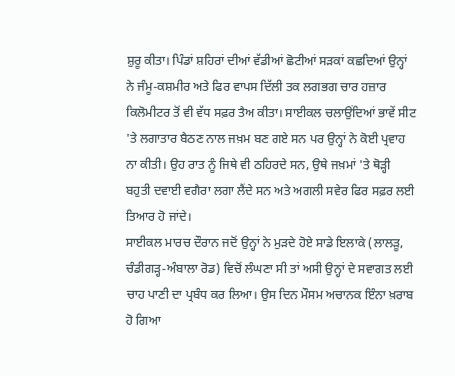ਸ਼ੁਰੂ ਕੀਤਾ। ਪਿੰਡਾਂ ਸ਼ਹਿਰਾਂ ਦੀਆਂ ਵੱਡੀਆਂ ਛੋਟੀਆਂ ਸੜਕਾਂ ਕਛਦਿਆਂ ਉਨ੍ਹਾਂ ਨੇ ਜੰਮੂ-ਕਸ਼ਮੀਰ ਅਤੇ ਫਿਰ ਵਾਪਸ ਦਿੱਲੀ ਤਕ ਲਗਭਗ ਚਾਰ ਹਜ਼ਾਰ ਕਿਲੋਮੀਟਰ ਤੋਂ ਵੀ ਵੱਧ ਸਫ਼ਰ ਤੈਅ ਕੀਤਾ। ਸਾਈਕਲ ਚਲਾਉਂਦਿਆਂ ਭਾਵੇਂ ਸੀਟ 'ਤੇ ਲਗਾਤਾਰ ਬੈਠਣ ਨਾਲ ਜਖ਼ਮ ਬਣ ਗਏ ਸਨ ਪਰ ਉਨ੍ਹਾਂ ਨੇ ਕੋਈ ਪ੍ਰਵਾਹ ਨਾ ਕੀਤੀ। ਉਹ ਰਾਤ ਨੂੰ ਜਿਥੇ ਵੀ ਠਹਿਰਦੇ ਸਨ, ਉਥੇ ਜਖ਼ਮਾਂ 'ਤੇ ਥੋੜ੍ਹੀ ਬਹੁਤੀ ਦਵਾਈ ਵਗੈਰਾ ਲਗਾ ਲੈਂਦੇ ਸਨ ਅਤੇ ਅਗਲੀ ਸਵੇਰ ਫਿਰ ਸਫ਼ਰ ਲਈ ਤਿਆਰ ਹੋ ਜਾਂਦੇ।
ਸਾਈਕਲ ਮਾਰਚ ਦੌਰਾਨ ਜਦੋਂ ਉਨ੍ਹਾਂ ਨੇ ਮੁੜਦੇ ਹੋਏ ਸਾਡੇ ਇਲਾਕੇ (ਲਾਲੜੂ, ਚੰਡੀਗੜ੍ਹ-ਅੰਬਾਲਾ ਰੋਡ) ਵਿਚੋਂ ਲੰਘਣਾ ਸੀ ਤਾਂ ਅਸੀ ਉਨ੍ਹਾਂ ਦੇ ਸਵਾਗਤ ਲਈ ਚਾਹ ਪਾਣੀ ਦਾ ਪ੍ਰਬੰਧ ਕਰ ਲਿਆ। ਉਸ ਦਿਨ ਮੌਸਮ ਅਚਾਨਕ ਇੰਨਾ ਖ਼ਰਾਬ ਹੋ ਗਿਆ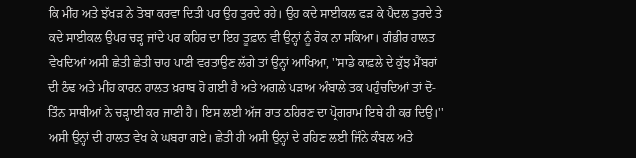ਕਿ ਮੀਂਹ ਅਤੇ ਝੱਖੜ ਨੇ ਤੋਬਾ ਕਰਵਾ ਦਿਤੀ ਪਰ ਉਹ ਤੁਰਦੇ ਰਹੇ। ਉਹ ਕਦੇ ਸਾਈਕਲ ਫੜ ਕੇ ਪੈਦਲ ਤੁਰਦੇ ਤੇ ਕਦੇ ਸਾਈਕਲ ਉਪਰ ਚੜ੍ਹ ਜਾਂਦੇ ਪਰ ਕਹਿਰ ਦਾ ਇਹ ਤੂਫ਼ਾਨ ਵੀ ਉਨ੍ਹਾਂ ਨੂੰ ਰੋਕ ਨਾ ਸਕਿਆ। ਗੰਭੀਰ ਹਾਲਤ ਵੇਖਦਿਆਂ ਅਸੀ ਛੇਤੀ ਛੇਤੀ ਚਾਹ ਪਾਣੀ ਵਰਤਾਉਣ ਲੱਗੇ ਤਾਂ ਉਨ੍ਹਾਂ ਆਖਿਆ, ''ਸਾਡੇ ਕਾਫ਼ਲੇ ਦੇ ਕੁੱਝ ਮੈਂਬਰਾਂ ਦੀ ਠੰਢ ਅਤੇ ਮੀਂਹ ਕਾਰਨ ਹਾਲਤ ਖ਼ਰਾਬ ਹੋ ਗਈ ਹੈ ਅਤੇ ਅਗਲੇ ਪੜਾਅ ਅੰਬਾਲੇ ਤਕ ਪਹੁੰਚਦਿਆਂ ਤਾਂ ਦੋ-ਤਿੰਨ ਸਾਥੀਆਂ ਨੇ ਚੜ੍ਹਾਈ ਕਰ ਜਾਣੀ ਹੈ। ਇਸ ਲਈ ਅੱਜ ਰਾਤ ਠਹਿਰਣ ਦਾ ਪ੍ਰੋਗਰਾਮ ਇਥੇ ਹੀ ਕਰ ਦਿਉ।''
ਅਸੀ ਉਨ੍ਹਾਂ ਦੀ ਹਾਲਤ ਵੇਖ ਕੇ ਘਬਰਾ ਗਏ। ਛੇਤੀ ਹੀ ਅਸੀ ਉਨ੍ਹਾਂ ਦੇ ਰਹਿਣ ਲਈ ਜਿੰਨੇ ਕੰਬਲ ਅਤੇ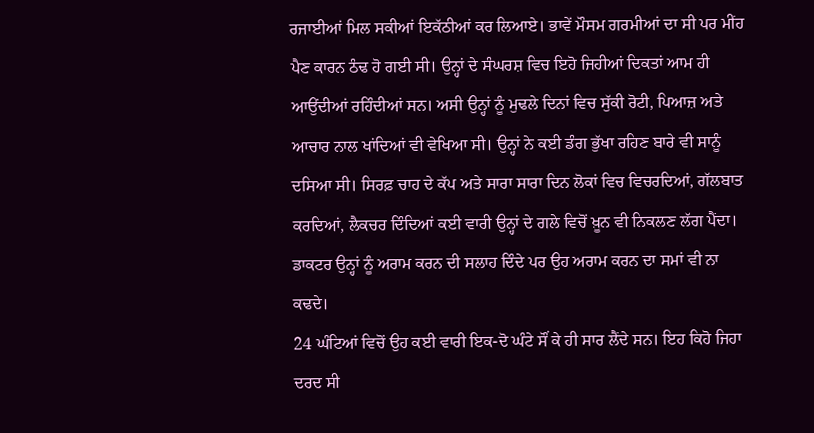ਰਜਾਈਆਂ ਮਿਲ ਸਕੀਆਂ ਇਕੱਠੀਆਂ ਕਰ ਲਿਆਏ। ਭਾਵੇਂ ਮੌਸਮ ਗਰਮੀਆਂ ਦਾ ਸੀ ਪਰ ਮੀਂਹ ਪੈਣ ਕਾਰਨ ਠੰਢ ਹੋ ਗਈ ਸੀ। ਉਨ੍ਹਾਂ ਦੇ ਸੰਘਰਸ਼ ਵਿਚ ਇਹੋ ਜਿਹੀਆਂ ਦਿਕਤਾਂ ਆਮ ਹੀ ਆਉਂਦੀਆਂ ਰਹਿੰਦੀਆਂ ਸਨ। ਅਸੀ ਉਨ੍ਹਾਂ ਨੂੰ ਮੁਢਲੇ ਦਿਨਾਂ ਵਿਚ ਸੁੱਕੀ ਰੋਟੀ, ਪਿਆਜ਼ ਅਤੇ ਆਚਾਰ ਨਾਲ ਖਾਂਦਿਆਂ ਵੀ ਵੇਖਿਆ ਸੀ। ਉਨ੍ਹਾਂ ਨੇ ਕਈ ਡੰਗ ਭੁੱਖਾ ਰਹਿਣ ਬਾਰੇ ਵੀ ਸਾਨੂੰ ਦਸਿਆ ਸੀ। ਸਿਰਫ਼ ਚਾਹ ਦੇ ਕੱਪ ਅਤੇ ਸਾਰਾ ਸਾਰਾ ਦਿਨ ਲੋਕਾਂ ਵਿਚ ਵਿਚਰਦਿਆਂ, ਗੱਲਬਾਤ ਕਰਦਿਆਂ, ਲੈਕਚਰ ਦਿੰਦਿਆਂ ਕਈ ਵਾਰੀ ਉਨ੍ਹਾਂ ਦੇ ਗਲੇ ਵਿਚੋਂ ਖ਼ੂਨ ਵੀ ਨਿਕਲਣ ਲੱਗ ਪੈਂਦਾ। ਡਾਕਟਰ ਉਨ੍ਹਾਂ ਨੂੰ ਅਰਾਮ ਕਰਨ ਦੀ ਸਲਾਹ ਦਿੰਦੇ ਪਰ ਉਹ ਅਰਾਮ ਕਰਨ ਦਾ ਸਮਾਂ ਵੀ ਨਾ ਕਢਦੇ।
24 ਘੰਟਿਆਂ ਵਿਚੋਂ ਉਹ ਕਈ ਵਾਰੀ ਇਕ-ਦੋ ਘੰਟੇ ਸੌਂ ਕੇ ਹੀ ਸਾਰ ਲੈਂਦੇ ਸਨ। ਇਹ ਕਿਹੋ ਜਿਹਾ ਦਰਦ ਸੀ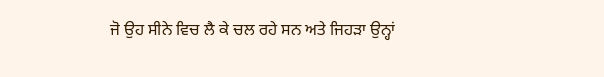ਜੋ ਉਹ ਸੀਨੇ ਵਿਚ ਲੈ ਕੇ ਚਲ ਰਹੇ ਸਨ ਅਤੇ ਜਿਹੜਾ ਉਨ੍ਹਾਂ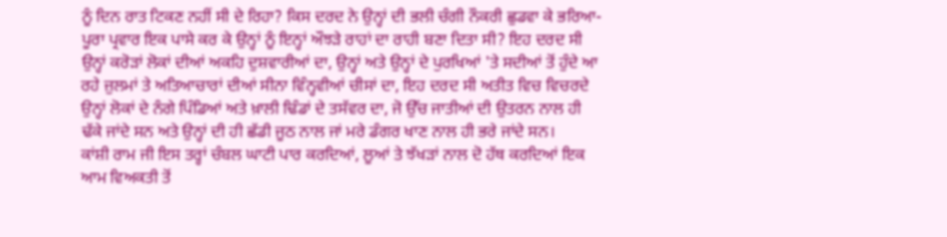ਨੂੰ ਦਿਨ ਰਾਤ ਟਿਕਣ ਨਹੀਂ ਸੀ ਦੇ ਰਿਹਾ? ਕਿਸ ਦਰਦ ਨੇ ਉਨ੍ਹਾਂ ਦੀ ਭਲੀ ਚੰਗੀ ਨੌਕਰੀ ਛੁਡਵਾ ਕੇ ਭਰਿਆ-ਪੂਰਾ ਪ੍ਰਵਾਰ ਇਕ ਪਾਸੇ ਕਰ ਕੇ ਉਨ੍ਹਾਂ ਨੂੰ ਇਨ੍ਹਾਂ ਔਝੜੇ ਰਾਹਾਂ ਦਾ ਰਾਹੀ ਬਣਾ ਦਿਤਾ ਸੀ? ਇਹ ਦਰਦ ਸੀ ਉਨ੍ਹਾਂ ਕਰੋੜਾਂ ਲੋਕਾਂ ਦੀਆਂ ਅਕਹਿ ਦੁਸ਼ਵਾਰੀਆਂ ਦਾ, ਉਨ੍ਹਾਂ ਅਤੇ ਉਨ੍ਹਾਂ ਦੇ ਪੁਰਖਿਆਂ 'ਤੇ ਸਦੀਆਂ ਤੋਂ ਹੁੰਦੇ ਆ ਰਹੇ ਜ਼ੁਲਮਾਂ ਤੇ ਅਤਿਆਚਾਰਾਂ ਦੀਆਂ ਸੀਨਾ ਵਿੰਨ੍ਹਵੀਆਂ ਚੀਸਾਂ ਦਾ, ਇਹ ਦਰਦ ਸੀ ਅਤੀਤ ਵਿਚ ਵਿਚਰਦੇ ਉਨ੍ਹਾਂ ਲੋਕਾਂ ਦੇ ਨੰਗੇ ਪਿੰਡਿਆਂ ਅਤੇ ਖ਼ਾਲੀ ਢਿੰਡਾਂ ਦੇ ਤਸੱਵਰ ਦਾ, ਜੋ ਉੱਚ ਜਾਤੀਆਂ ਦੀ ਉਤਰਨ ਨਾਲ ਹੀ ਢੱਕੇ ਜਾਂਦੇ ਸਨ ਅਤੇ ਉਨ੍ਹਾਂ ਦੀ ਹੀ ਛੱਡੀ ਜੂਠ ਨਾਲ ਜਾਂ ਮਰੇ ਡੰਗਰ ਖਾਣ ਨਾਲ ਹੀ ਭਰੇ ਜਾਂਦੇ ਸਨ।
ਕਾਂਸ਼ੀ ਰਾਮ ਜੀ ਇਸ ਤਰ੍ਹਾਂ ਚੰਬਲ ਘਾਟੀ ਪਾਰ ਕਰਦਿਆਂ, ਲੂਆਂ ਤੇ ਝੱਖੜਾਂ ਨਾਲ ਦੋ ਹੱਥ ਕਰਦਿਆਂ ਇਕ ਆਮ ਵਿਅਕਤੀ ਤੋਂ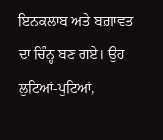ਇਨਕਲਾਬ ਅਤੇ ਬਗ਼ਾਵਤ ਦਾ ਚਿੰਨ੍ਹ ਬਣ ਗਏ। ਉਹ ਲੁਟਿਆਂ-ਪੁਟਿਆਂ,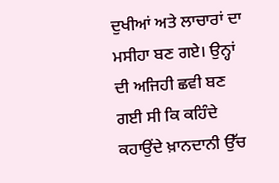ਦੁਖੀਆਂ ਅਤੇ ਲਾਚਾਰਾਂ ਦਾ ਮਸੀਹਾ ਬਣ ਗਏ। ਉਨ੍ਹਾਂ ਦੀ ਅਜਿਹੀ ਛਵੀ ਬਣ ਗਈ ਸੀ ਕਿ ਕਹਿੰਦੇ ਕਹਾਉਂਦੇ ਖ਼ਾਨਦਾਨੀ ਉੱਚ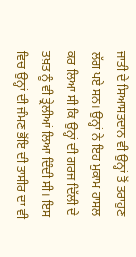ਜਾਤੀ ਦੇ ਸਿਆਸਤਦਾਨ ਵੀ ਉਨ੍ਹਾਂ ਤੋਂ ਤਰਾਹੁਣ ਲੱਗ ਪਏ ਸਨ। ਉਨ੍ਹਾਂ ਨੇ ਇਹ ਮੁਕਾਮ ਹਾਸਲ ਕਰ ਲਿਆ ਸੀ ਕਿ ਉਨ੍ਹਾਂ ਦੀ ਗਰਜ ਦਿੱਲੀ ਦੇ ਤਖ਼ਤ ਨੂੰ ਵੀ ਤ੍ਰੇਲੀਆਂ ਲਿਆ ਦਿੰਦੀ ਸੀ। ਇਸ ਵਿਚ ਉਨ੍ਹਾਂ ਦੀ ਜੰਮਣ ਭੋਂਇ ਦੀ ਤਾਸੀਰ ਦਾ ਵੀ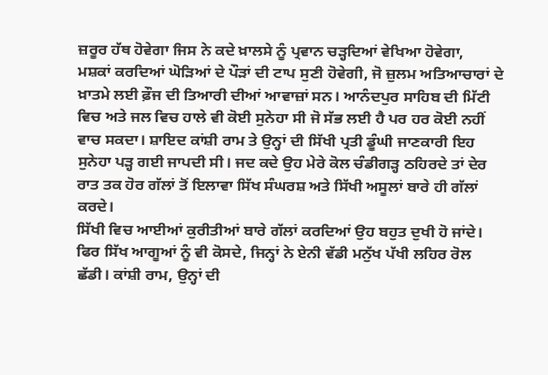ਜ਼ਰੂਰ ਹੱਥ ਹੋਵੇਗਾ ਜਿਸ ਨੇ ਕਦੇ ਖ਼ਾਲਸੇ ਨੂੰ ਪ੍ਰਵਾਨ ਚੜ੍ਹਦਿਆਂ ਵੇਖਿਆ ਹੋਵੇਗਾ,
ਮਸ਼ਕਾਂ ਕਰਦਿਆਂ ਘੋੜਿਆਂ ਦੇ ਪੌੜਾਂ ਦੀ ਟਾਪ ਸੁਣੀ ਹੋਵੇਗੀ, ਜੋ ਜ਼ੁਲਮ ਅਤਿਆਚਾਰਾਂ ਦੇ ਖ਼ਾਤਮੇ ਲਈ ਫ਼ੌਜ ਦੀ ਤਿਆਰੀ ਦੀਆਂ ਆਵਾਜ਼ਾਂ ਸਨ। ਆਨੰਦਪੁਰ ਸਾਹਿਬ ਦੀ ਮਿੱਟੀ ਵਿਚ ਅਤੇ ਜਲ ਵਿਚ ਹਾਲੇ ਵੀ ਕੋਈ ਸੁਨੇਹਾ ਸੀ ਜੋ ਸੱਭ ਲਈ ਹੈ ਪਰ ਹਰ ਕੋਈ ਨਹੀਂ ਵਾਚ ਸਕਦਾ। ਸ਼ਾਇਦ ਕਾਂਸ਼ੀ ਰਾਮ ਤੇ ਉਨ੍ਹਾਂ ਦੀ ਸਿੱਖੀ ਪ੍ਰਤੀ ਡੂੰਘੀ ਜਾਣਕਾਰੀ ਇਹ ਸੁਨੇਹਾ ਪੜ੍ਹ ਗਈ ਜਾਪਦੀ ਸੀ। ਜਦ ਕਦੇ ਉਹ ਮੇਰੇ ਕੋਲ ਚੰਡੀਗੜ੍ਹ ਠਹਿਰਦੇ ਤਾਂ ਦੇਰ ਰਾਤ ਤਕ ਹੋਰ ਗੱਲਾਂ ਤੋਂ ਇਲਾਵਾ ਸਿੱਖ ਸੰਘਰਸ਼ ਅਤੇ ਸਿੱਖੀ ਅਸੂਲਾਂ ਬਾਰੇ ਹੀ ਗੱਲਾਂ ਕਰਦੇ।
ਸਿੱਖੀ ਵਿਚ ਆਈਆਂ ਕੁਰੀਤੀਆਂ ਬਾਰੇ ਗੱਲਾਂ ਕਰਦਿਆਂ ਉਹ ਬਹੁਤ ਦੁਖੀ ਹੋ ਜਾਂਦੇ। ਫਿਰ ਸਿੱਖ ਆਗੂਆਂ ਨੂੰ ਵੀ ਕੋਸਦੇ, ਜਿਨ੍ਹਾਂ ਨੇ ਏਨੀ ਵੱਡੀ ਮਨੁੱਖ ਪੱਖੀ ਲਹਿਰ ਰੋਲ ਛੱਡੀ। ਕਾਂਸ਼ੀ ਰਾਮ, ਉਨ੍ਹਾਂ ਦੀ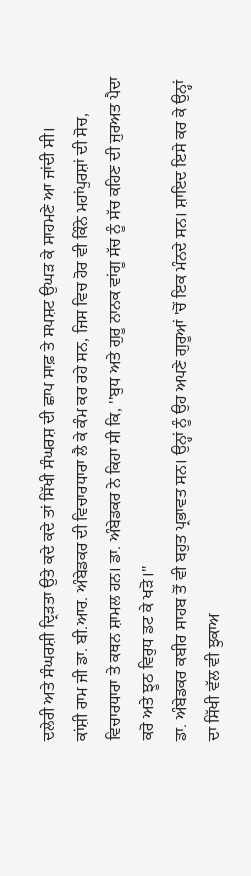ਦਲੇਰੀ ਅਤੇ ਸੰਘਰਸ਼ੀ ਦ੍ਰਿੜਤਾ ਉਤੇ ਕਦੇ ਕਦੇ ਤਾਂ ਸਿੱਖੀ ਸੰਘਰਸ਼ ਦੀ ਛਾਪ ਸਾਫ਼ ਤੇ ਸਪਸ਼ਟ ਉਘੜ ਕੇ ਸਾਹਮਣੇ ਆ ਜਾਂਦੀ ਸੀ।
ਕਾਂਸ਼ੀ ਰਾਮ ਜੀ ਡਾ. ਬੀ.ਆਰ. ਅੰਬੇਡਕਰ ਦੀ ਵਿਚਾਰਧਾਰਾ ਲੈ ਕੇ ਕੰਮ ਕਰ ਰਹੇ ਸਨ, ਜਿਸ ਵਿਚ ਹੋਰ ਵੀ ਕਿੰਨੇ ਮਹਾਂਪੁਰਸ਼ਾਂ ਦੀ ਸੋਚ, ਵਿਚਾਰਧਾਰਾ ਤੇ ਕਥਨ ਸ਼ਾਮਲ ਹਨ। ਡਾ. ਅੰਬੇਡਕਰ ਨੇ ਕਿਹਾ ਸੀ ਕਿ, ''ਬੁਧ ਅਤੇ ਗੁਰੂ ਨਾਨਕ ਵਾਂਗੂ ਸੱਚ ਨੂੰ ਸੱਚ ਕਹਿਣ ਦੀ ਜੁਰਅਤ ਪੈਦਾ ਕਰੋ ਅਤੇ ਝੂਠ ਵਿਰੁਧ ਡਟ ਕੇ ਖੜੋ।''
ਡਾ. ਅੰਬੇਡਕਰ ਕਬੀਰ ਸਾਹਬ ਤੋਂ ਵੀ ਬਹੁਤ ਪ੍ਰਭਾਵਤ ਸਨ। ਉਨ੍ਹਾਂ ਨੂੰ ਉਹ ਅਪਣੇ ਗੁਰੂਆਂ 'ਚੋਂ ਇਕ ਮੰਨਦੇ ਸਨ। ਸ਼ਾਇਦ ਇਸੇ ਕਰ ਕੇ ਉਨ੍ਹਾਂ ਦਾ ਸਿੱਖੀ ਵੱਲ ਵੀ ਝੁਕਾਅ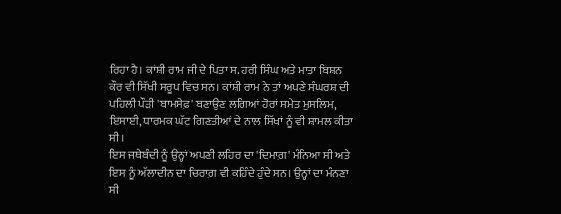ਰਿਹਾ ਹੈ। ਕਾਂਸ਼ੀ ਰਾਮ ਜੀ ਦੇ ਪਿਤਾ ਸ. ਹਰੀ ਸਿੰਘ ਅਤੇ ਮਾਤਾ ਬਿਸ਼ਨ ਕੌਰ ਵੀ ਸਿੱਖੀ ਸਰੂਪ ਵਿਚ ਸਨ। ਕਾਂਸ਼ੀ ਰਾਮ ਨੇ ਤਾਂ ਅਪਣੇ ਸੰਘਰਸ਼ ਦੀ ਪਹਿਲੀ ਪੌੜੀ 'ਬਾਮਸੇਫ਼' ਬਣਾਉਣ ਲਗਿਆਂ ਹੋਰਾਂ ਸਮੇਤ ਮੁਸਲਿਮ, ਇਸਾਈ, ਧਾਰਮਕ ਘੱਟ ਗਿਣਤੀਆਂ ਦੇ ਨਾਲ ਸਿੱਖਾਂ ਨੂੰ ਵੀ ਸ਼ਾਮਲ ਕੀਤਾ ਸੀ।
ਇਸ ਜਥੇਬੰਦੀ ਨੂੰ ਉਨ੍ਹਾਂ ਅਪਣੀ ਲਹਿਰ ਦਾ 'ਦਿਮਾਗ਼' ਮੰਨਿਆ ਸੀ ਅਤੇ ਇਸ ਨੂੰ ਅੱਲਾਦੀਨ ਦਾ ਚਿਰਾਗ਼ ਵੀ ਕਹਿੰਦੇ ਹੁੰਦੇ ਸਨ। ਉਨ੍ਹਾਂ ਦਾ ਮੰਨਣਾ ਸੀ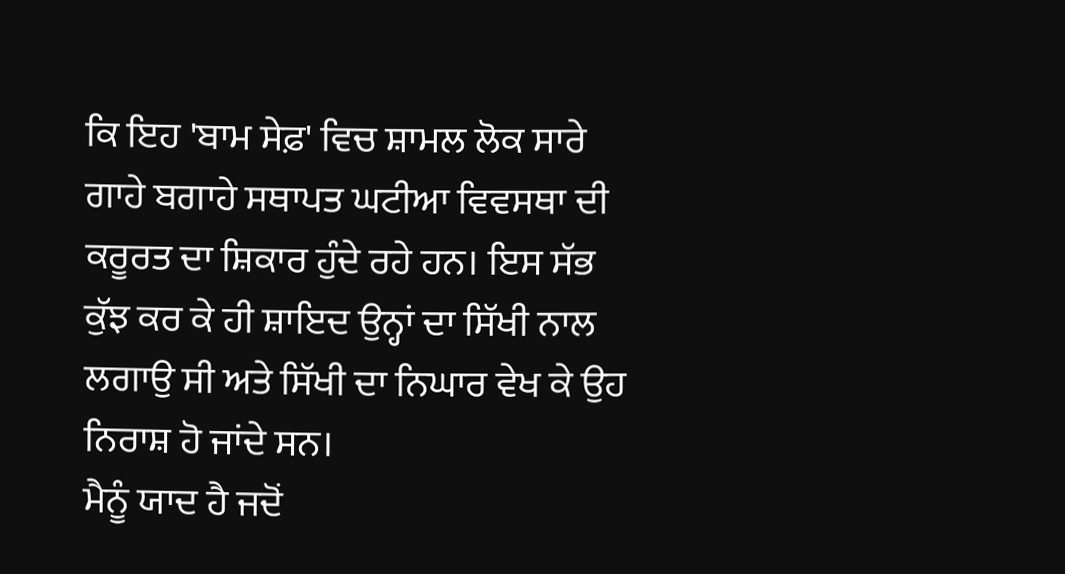ਕਿ ਇਹ 'ਬਾਮ ਸੇਫ਼' ਵਿਚ ਸ਼ਾਮਲ ਲੋਕ ਸਾਰੇ ਗਾਹੇ ਬਗਾਹੇ ਸਥਾਪਤ ਘਟੀਆ ਵਿਵਸਥਾ ਦੀ ਕਰੂਰਤ ਦਾ ਸ਼ਿਕਾਰ ਹੁੰਦੇ ਰਹੇ ਹਨ। ਇਸ ਸੱਭ ਕੁੱਝ ਕਰ ਕੇ ਹੀ ਸ਼ਾਇਦ ਉਨ੍ਹਾਂ ਦਾ ਸਿੱਖੀ ਨਾਲ ਲਗਾਉ ਸੀ ਅਤੇ ਸਿੱਖੀ ਦਾ ਨਿਘਾਰ ਵੇਖ ਕੇ ਉਹ ਨਿਰਾਸ਼ ਹੋ ਜਾਂਦੇ ਸਨ।
ਮੈਨੂੰ ਯਾਦ ਹੈ ਜਦੋਂ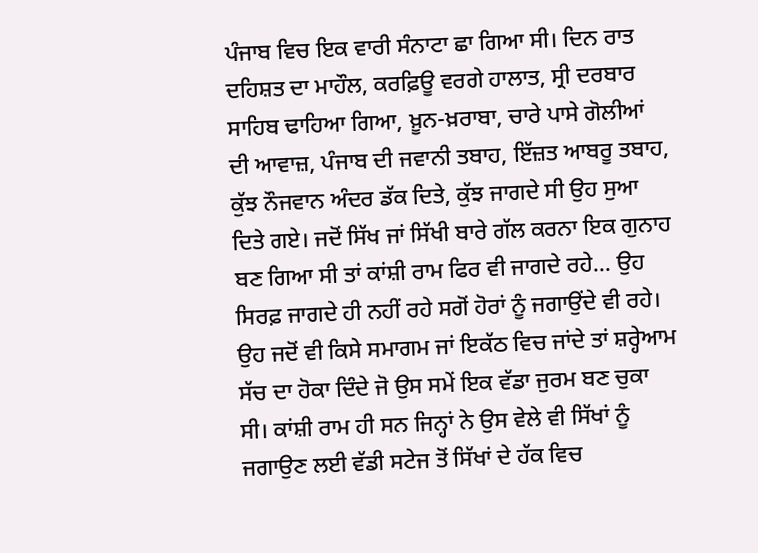ਪੰਜਾਬ ਵਿਚ ਇਕ ਵਾਰੀ ਸੰਨਾਟਾ ਛਾ ਗਿਆ ਸੀ। ਦਿਨ ਰਾਤ ਦਹਿਸ਼ਤ ਦਾ ਮਾਹੌਲ, ਕਰਫ਼ਿਊ ਵਰਗੇ ਹਾਲਾਤ, ਸ੍ਰੀ ਦਰਬਾਰ ਸਾਹਿਬ ਢਾਹਿਆ ਗਿਆ, ਖ਼ੂਨ-ਖ਼ਰਾਬਾ, ਚਾਰੇ ਪਾਸੇ ਗੋਲੀਆਂ ਦੀ ਆਵਾਜ਼, ਪੰਜਾਬ ਦੀ ਜਵਾਨੀ ਤਬਾਹ, ਇੱਜ਼ਤ ਆਬਰੂ ਤਬਾਹ, ਕੁੱਝ ਨੌਜਵਾਨ ਅੰਦਰ ਡੱਕ ਦਿਤੇ, ਕੁੱਝ ਜਾਗਦੇ ਸੀ ਉਹ ਸੁਆ ਦਿਤੇ ਗਏ। ਜਦੋਂ ਸਿੱਖ ਜਾਂ ਸਿੱਖੀ ਬਾਰੇ ਗੱਲ ਕਰਨਾ ਇਕ ਗੁਨਾਹ ਬਣ ਗਿਆ ਸੀ ਤਾਂ ਕਾਂਸ਼ੀ ਰਾਮ ਫਿਰ ਵੀ ਜਾਗਦੇ ਰਹੇ... ਉਹ ਸਿਰਫ਼ ਜਾਗਦੇ ਹੀ ਨਹੀਂ ਰਹੇ ਸਗੋਂ ਹੋਰਾਂ ਨੂੰ ਜਗਾਉਂਦੇ ਵੀ ਰਹੇ।
ਉਹ ਜਦੋਂ ਵੀ ਕਿਸੇ ਸਮਾਗਮ ਜਾਂ ਇਕੱਠ ਵਿਚ ਜਾਂਦੇ ਤਾਂ ਸ਼ਰ੍ਹੇਆਮ ਸੱਚ ਦਾ ਹੋਕਾ ਦਿੰਦੇ ਜੋ ਉਸ ਸਮੇਂ ਇਕ ਵੱਡਾ ਜੁਰਮ ਬਣ ਚੁਕਾ ਸੀ। ਕਾਂਸ਼ੀ ਰਾਮ ਹੀ ਸਨ ਜਿਨ੍ਹਾਂ ਨੇ ਉਸ ਵੇਲੇ ਵੀ ਸਿੱਖਾਂ ਨੂੰ ਜਗਾਉਣ ਲਈ ਵੱਡੀ ਸਟੇਜ ਤੋਂ ਸਿੱਖਾਂ ਦੇ ਹੱਕ ਵਿਚ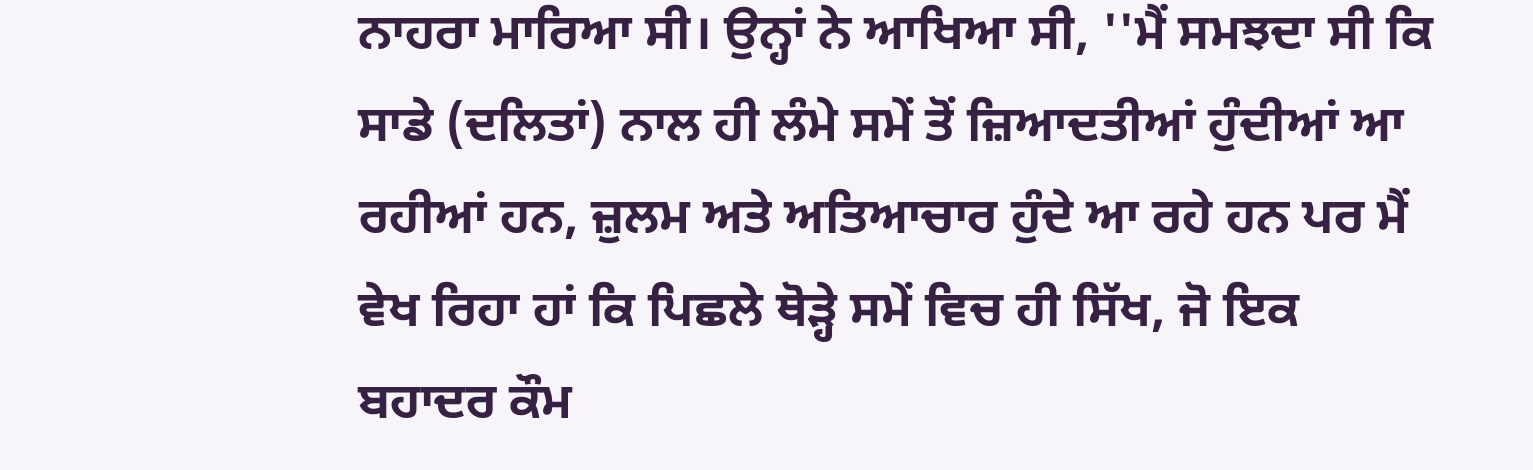ਨਾਹਰਾ ਮਾਰਿਆ ਸੀ। ਉਨ੍ਹਾਂ ਨੇ ਆਖਿਆ ਸੀ, ''ਮੈਂ ਸਮਝਦਾ ਸੀ ਕਿ ਸਾਡੇ (ਦਲਿਤਾਂ) ਨਾਲ ਹੀ ਲੰਮੇ ਸਮੇਂ ਤੋਂ ਜ਼ਿਆਦਤੀਆਂ ਹੁੰਦੀਆਂ ਆ ਰਹੀਆਂ ਹਨ, ਜ਼ੁਲਮ ਅਤੇ ਅਤਿਆਚਾਰ ਹੁੰਦੇ ਆ ਰਹੇ ਹਨ ਪਰ ਮੈਂ ਵੇਖ ਰਿਹਾ ਹਾਂ ਕਿ ਪਿਛਲੇ ਥੋੜ੍ਹੇ ਸਮੇਂ ਵਿਚ ਹੀ ਸਿੱਖ, ਜੋ ਇਕ ਬਹਾਦਰ ਕੌਮ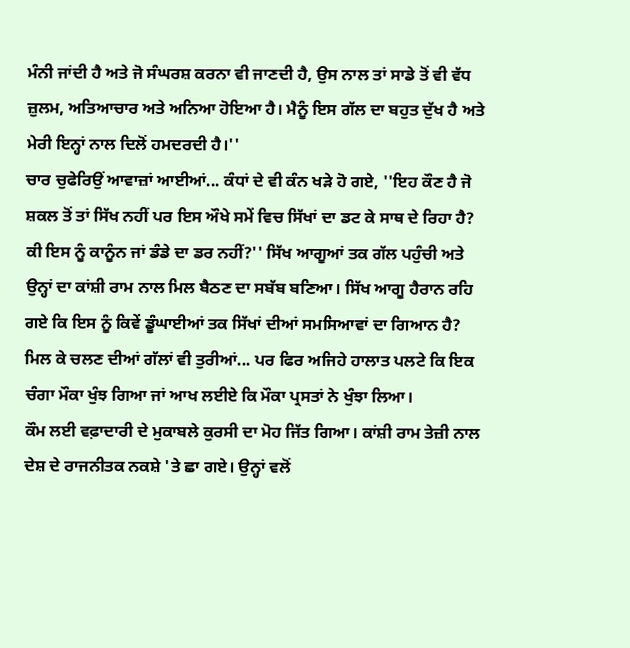ਮੰਨੀ ਜਾਂਦੀ ਹੈ ਅਤੇ ਜੋ ਸੰਘਰਸ਼ ਕਰਨਾ ਵੀ ਜਾਣਦੀ ਹੈ, ਉਸ ਨਾਲ ਤਾਂ ਸਾਡੇ ਤੋਂ ਵੀ ਵੱਧ ਜ਼ੁਲਮ, ਅਤਿਆਚਾਰ ਅਤੇ ਅਨਿਆ ਹੋਇਆ ਹੈ। ਮੈਨੂੰ ਇਸ ਗੱਲ ਦਾ ਬਹੁਤ ਦੁੱਖ ਹੈ ਅਤੇ ਮੇਰੀ ਇਨ੍ਹਾਂ ਨਾਲ ਦਿਲੋਂ ਹਮਦਰਦੀ ਹੈ।''
ਚਾਰ ਚੁਫੇਰਿਉਂ ਆਵਾਜ਼ਾਂ ਆਈਆਂ... ਕੰਧਾਂ ਦੇ ਵੀ ਕੰਨ ਖੜੇ ਹੋ ਗਏ, ''ਇਹ ਕੌਣ ਹੈ ਜੋ ਸ਼ਕਲ ਤੋਂ ਤਾਂ ਸਿੱਖ ਨਹੀਂ ਪਰ ਇਸ ਔਖੇ ਸਮੇਂ ਵਿਚ ਸਿੱਖਾਂ ਦਾ ਡਟ ਕੇ ਸਾਥ ਦੇ ਰਿਹਾ ਹੈ? ਕੀ ਇਸ ਨੂੰ ਕਾਨੂੰਨ ਜਾਂ ਡੰਡੇ ਦਾ ਡਰ ਨਹੀਂ?'' ਸਿੱਖ ਆਗੂਆਂ ਤਕ ਗੱਲ ਪਹੁੰਚੀ ਅਤੇ ਉਨ੍ਹਾਂ ਦਾ ਕਾਂਸ਼ੀ ਰਾਮ ਨਾਲ ਮਿਲ ਬੈਠਣ ਦਾ ਸਬੱਬ ਬਣਿਆ। ਸਿੱਖ ਆਗੂ ਹੈਰਾਨ ਰਹਿ ਗਏ ਕਿ ਇਸ ਨੂੰ ਕਿਵੇਂ ਡੂੰਘਾਈਆਂ ਤਕ ਸਿੱਖਾਂ ਦੀਆਂ ਸਮਸਿਆਵਾਂ ਦਾ ਗਿਆਨ ਹੈ? ਮਿਲ ਕੇ ਚਲਣ ਦੀਆਂ ਗੱਲਾਂ ਵੀ ਤੁਰੀਆਂ... ਪਰ ਫਿਰ ਅਜਿਹੇ ਹਾਲਾਤ ਪਲਟੇ ਕਿ ਇਕ ਚੰਗਾ ਮੌਕਾ ਖੁੰਝ ਗਿਆ ਜਾਂ ਆਖ ਲਈਏ ਕਿ ਮੌਕਾ ਪ੍ਰਸਤਾਂ ਨੇ ਖੁੰਝਾ ਲਿਆ।
ਕੌਮ ਲਈ ਵਫ਼ਾਦਾਰੀ ਦੇ ਮੁਕਾਬਲੇ ਕੁਰਸੀ ਦਾ ਮੋਹ ਜਿੱਤ ਗਿਆ। ਕਾਂਸ਼ੀ ਰਾਮ ਤੇਜ਼ੀ ਨਾਲ ਦੇਸ਼ ਦੇ ਰਾਜਨੀਤਕ ਨਕਸ਼ੇ 'ਤੇ ਛਾ ਗਏ। ਉਨ੍ਹਾਂ ਵਲੋਂ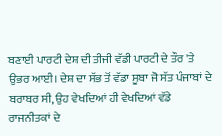ਬਣਾਈ ਪਾਰਟੀ ਦੇਸ਼ ਦੀ ਤੀਜੀ ਵੱਡੀ ਪਾਰਟੀ ਦੇ ਤੌਰ 'ਤੇ ਉਭਰ ਆਈ। ਦੇਸ਼ ਦਾ ਸੱਭ ਤੋਂ ਵੱਡਾ ਸੂਬਾ ਜੋ ਸੱਤ ਪੰਜਾਬਾਂ ਦੇ ਬਰਾਬਰ ਸੀ, ਉਹ ਵੇਖਦਿਆਂ ਹੀ ਵੇਖਦਿਆਂ ਵੱਡੇ ਰਾਜਨੀਤਕਾਂ ਦੇ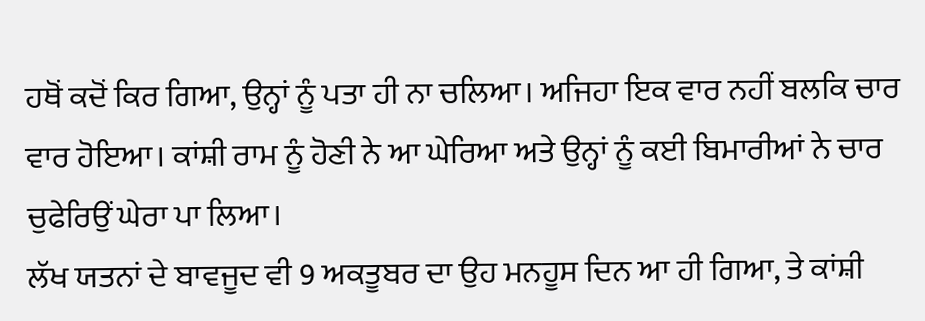ਹਥੋਂ ਕਦੋਂ ਕਿਰ ਗਿਆ, ਉਨ੍ਹਾਂ ਨੂੰ ਪਤਾ ਹੀ ਨਾ ਚਲਿਆ। ਅਜਿਹਾ ਇਕ ਵਾਰ ਨਹੀਂ ਬਲਕਿ ਚਾਰ ਵਾਰ ਹੋਇਆ। ਕਾਂਸ਼ੀ ਰਾਮ ਨੂੰ ਹੋਣੀ ਨੇ ਆ ਘੇਰਿਆ ਅਤੇ ਉਨ੍ਹਾਂ ਨੂੰ ਕਈ ਬਿਮਾਰੀਆਂ ਨੇ ਚਾਰ ਚੁਫੇਰਿਉਂ ਘੇਰਾ ਪਾ ਲਿਆ।
ਲੱਖ ਯਤਨਾਂ ਦੇ ਬਾਵਜੂਦ ਵੀ 9 ਅਕਤੂਬਰ ਦਾ ਉਹ ਮਨਹੂਸ ਦਿਨ ਆ ਹੀ ਗਿਆ, ਤੇ ਕਾਂਸ਼ੀ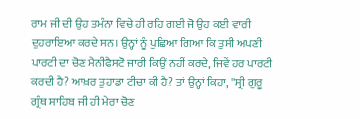ਰਾਮ ਜੀ ਦੀ ਉਹ ਤਮੰਨਾ ਵਿਚੇ ਹੀ ਰਹਿ ਗਈ ਜੋ ਉਹ ਕਈ ਵਾਰੀ ਦੁਹਰਾਇਆ ਕਰਦੇ ਸਨ। ਉਨ੍ਹਾਂ ਨੂੰ ਪੁਛਿਆ ਗਿਆ ਕਿ ਤੁਸੀ ਅਪਣੀ ਪਾਰਟੀ ਦਾ ਚੋਣ ਮੈਨੀਫੈਸਟੋ ਜਾਰੀ ਕਿਉਂ ਨਹੀਂ ਕਰਦੇ, ਜਿਵੇਂ ਹਰ ਪਾਰਟੀ ਕਰਦੀ ਹੈ? ਆਖ਼ਰ ਤੁਹਾਡਾ ਟੀਚਾ ਕੀ ਹੈ? ਤਾਂ ਉਨ੍ਹਾਂ ਕਿਹਾ, ''ਸ੍ਰੀ ਗੁਰੂ ਗ੍ਰੰਥ ਸਾਹਿਬ ਜੀ ਹੀ ਮੇਰਾ ਚੋਣ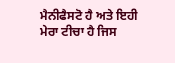ਮੈਨੀਫੈਸਟੋ ਹੈ ਅਤੇ ਇਹੀ ਮੇਰਾ ਟੀਚਾ ਹੈ ਜਿਸ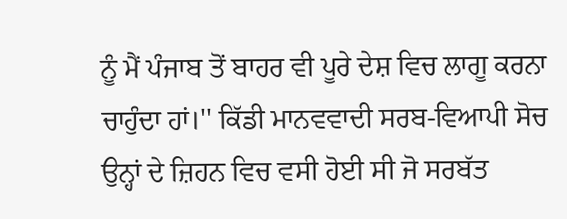ਨੂੰ ਮੈਂ ਪੰਜਾਬ ਤੋਂ ਬਾਹਰ ਵੀ ਪੂਰੇ ਦੇਸ਼ ਵਿਚ ਲਾਗੂ ਕਰਨਾ ਚਾਹੁੰਦਾ ਹਾਂ।'' ਕਿੱਡੀ ਮਾਨਵਵਾਦੀ ਸਰਬ-ਵਿਆਪੀ ਸੋਚ ਉਨ੍ਹਾਂ ਦੇ ਜ਼ਿਹਨ ਵਿਚ ਵਸੀ ਹੋਈ ਸੀ ਜੋ ਸਰਬੱਤ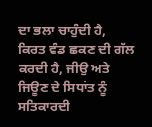ਦਾ ਭਲਾ ਚਾਹੁੰਦੀ ਹੈ, ਕਿਰਤ ਵੰਡ ਛਕਣ ਦੀ ਗੱਲ ਕਰਦੀ ਹੈ, ਜੀਉ ਅਤੇ ਜਿਊਣ ਦੇ ਸਿਧਾਂਤ ਨੂੰ ਸਤਿਕਾਰਦੀ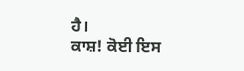ਹੈ।
ਕਾਸ਼! ਕੋਈ ਇਸ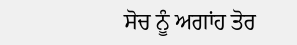ਸੋਚ ਨੂੰ ਅਗਾਂਹ ਤੋਰ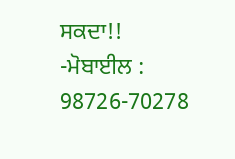ਸਕਦਾ!!
-ਮੋਬਾਈਲ : 98726-70278